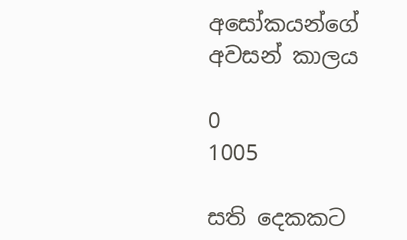අසෝකයන්ගේ අවසන් කාලය

0
1005

සති දෙකකට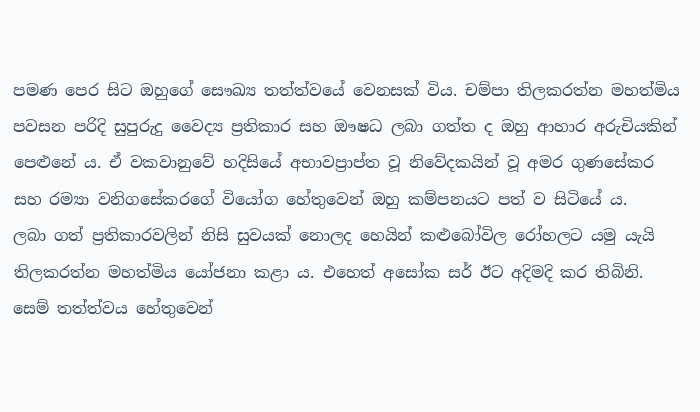පමණ පෙර සිට ඔහුගේ සෞඛ්‍ය තත්ත්වයේ වෙනසක් විය. චම්පා තිලකරත්න මහත්මිය පවසන පරිදි සුපුරුදු වෛද්‍ය ප්‍රතිකාර සහ ඖෂධ ලබා ගත්ත ද ඔහු ආහාර අරුචියකින් පෙළුනේ ය. ඒ වකවානුවේ හදිසියේ අභාවප්‍රාප්ත වූ නිවේදකයින් වූ අමර ගුණසේකර සහ රම්‍යා වනිගසේකරගේ වියෝග හේතුවෙන් ඔහු කම්පනයට පත් ව සිටියේ ය.
ලබා ගත් ප්‍රතිකාරවලින් නිසි සුවයක් නොලද හෙයින් කළුබෝවිල රෝහලට යමු යැයි තිලකරත්න මහත්මිය යෝජනා කළා ය. එහෙත් අසෝක සර් ඊට අදිමදි කර තිබිනි.
සෙම් තත්ත්වය හේතුවෙන්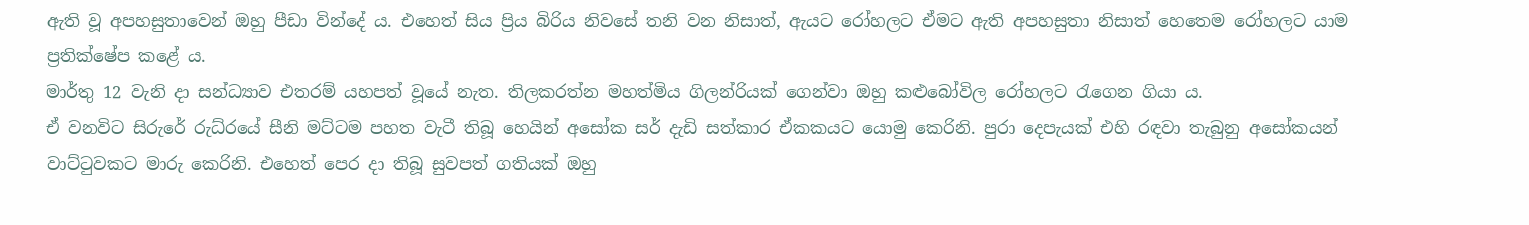ඇති වූ අපහසුතාවෙන් ඔහු පීඩා වින්දේ ය. එහෙත් සිය ප්‍රිය බිරිය නිවසේ තනි වන නිසාත්, ඇයට රෝහලට ඒමට ඇති අපහසුතා නිසාත් හෙතෙම රෝහලට යාම ප්‍රතික්ෂේප කළේ ය.
මාර්තු 12 වැනි දා සන්ධ්‍යාව එතරම් යහපත් වූයේ නැත. තිලකරත්න මහත්මිය ගිලන්රියක් ගෙන්වා ඔහු කළුබෝවිල රෝහලට රැගෙන ගියා ය.
ඒ වනවිට සිරුරේ රුධ්රයේ සීනි මට්ටම පහත වැටී තිබූ හෙයින් අසෝක සර් දැඩි සත්කාර ඒකකයට යොමු කෙරිනි. පුරා දෙපැයක් එහි රඳවා තැබුනු අසෝකයන් වාට්ටුවකට මාරු කෙරිනි. එහෙත් පෙර දා තිබූ සුවපත් ගතියක් ඔහු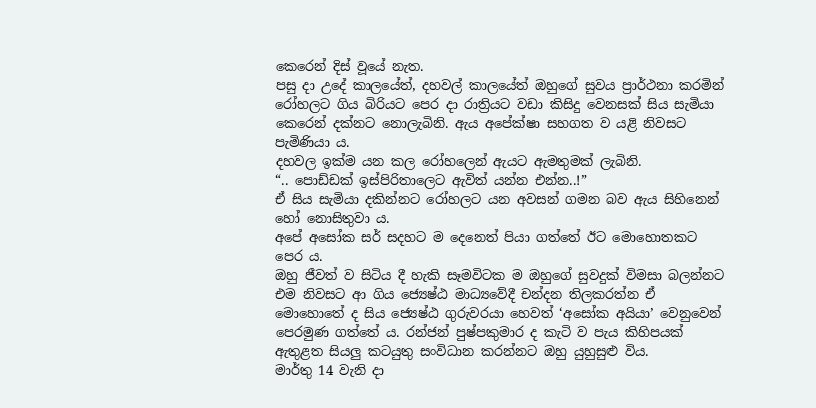කෙරෙන් දිස් වූයේ නැත.
පසු දා උදේ කාලයේත්, දහවල් කාලයේත් ඔහුගේ සුවය ප්‍රාර්ථනා කරමින් රෝහලට ගිය බිරියට පෙර දා රාත්‍රියට වඩා කිසිදු වෙනසක් සිය සැමියා කෙරෙන් දක්නට නොලැබිනි. ඇය අපේක්ෂා සහගත ව යළි නිවසට පැමිණියා ය.
දහවල ඉක්ම යන කල රෝහලෙන් ඇයට ඇමතුමක් ලැබිනි.
“.. පොඩ්ඩක් ඉස්පිරිතාලෙට ඇවිත් යන්න එන්න..!”
ඒ සිය සැමියා දකින්නට රෝහලට යන අවසන් ගමන බව ඇය සිහිනෙන් හෝ නොසිතුවා ය.
අපේ අසෝක සර් සදහට ම දෙනෙත් පියා ගත්තේ ඊට මොහොතකට පෙර ය.
ඔහු ජීවත් ව සිටිය දී හැකි සෑමවිටක ම ඔහුගේ සුවදුක් විමසා බලන්නට එම නිවසට ආ ගිය ජ්‍යෙෂ්ඨ මාධ්‍යවේදී චන්දන තිලකරත්න ඒ මොහොතේ ද සිය ජ්‍යෙෂ්ඨ ගුරුවරයා හෙවත් ‘අසෝක අයියා’ වෙනුවෙන් පෙරමුණ ගත්තේ ය. රන්ජන් පුෂ්පකුමාර ද කැටි ව පැය කිහිපයක් ඇතුළත සියලු කටයුතු සංවිධාන කරන්නට ඔහු යුහුසුළු විය.
මාර්තු 14 වැනි දා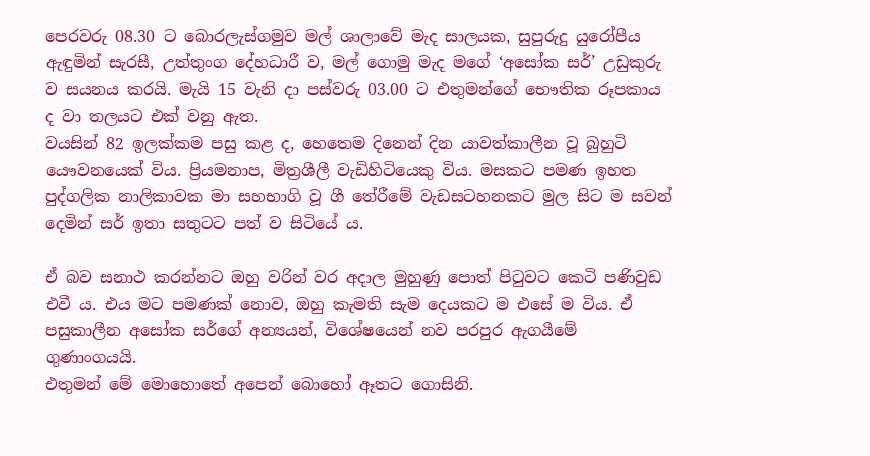පෙරවරු 08.30 ට බොරලැස්ගමුව මල් ශාලාවේ මැද සාලයක, සුපුරුදු යුරෝපීය ඇඳුමින් සැරසී, උත්තුංග දේහධාරී ව, මල් ගොමු මැද මගේ ‘අසෝක සර්’ උඩුකුරු ව සයනය කරයි. මැයි 15 වැනි දා පස්වරු 03.00 ට එතුමන්ගේ භෞතික රූපකාය ද වා තලයට එක් වනු ඇත.
වයසින් 82 ඉලක්කම පසු කළ ද, හෙතෙම දිනෙන් දින යාවත්කාලීන වූ බුහුටි යෞවනයෙක් විය. ප්‍රියමනාප, මිත්‍රශීලී වැඩිහිටියෙකු විය. මසකට පමණ ඉහත පුද්ගලික නාලිකාවක මා සහභාගි වූ ගී තේරීමේ වැඩසටහනකට මුල සිට ම සවන් දෙමින් සර් ඉතා සතුටට පත් ව සිටියේ ය.

ඒ බව සනාථ කරන්නට ඔහු වරින් වර අදාල මුහුණු පොත් පිටුවට කෙටි පණිවුඩ එවී ය. එය මට පමණක් නොව, ඔහු කැමති සැම දෙයකට ම එසේ ම විය. ඒ පසුකාලීන අසෝක සර්ගේ අන්‍යයන්, විශේෂයෙන් නව පරපුර ඇගයීමේ ගුණාංගයයි.
එතුමන් මේ මොහොතේ අපෙන් බොහෝ ඈතට ගොසිනි.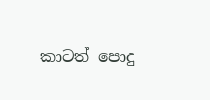කාටත් පොදු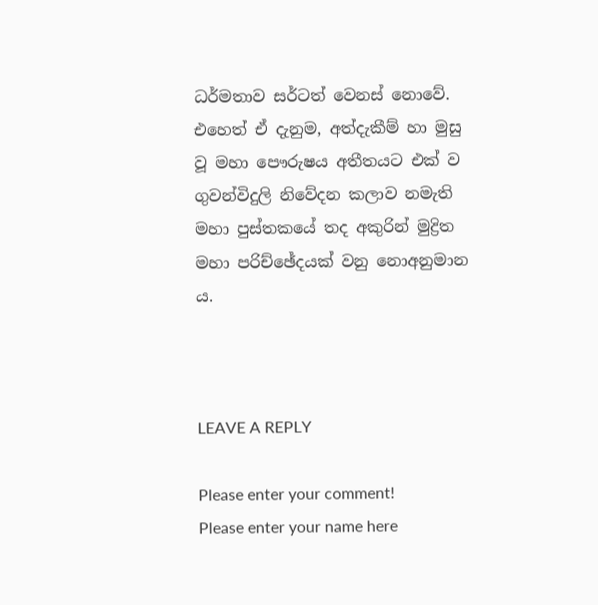ධර්මතාව සර්ටත් වෙනස් නොවේ. එහෙත් ඒ දැනුම, අත්දැකීම් හා මුසු වූ මහා පෞරුෂය අතීතයට එක් ව ගුවන්විදුලි නිවේදන කලාව නමැති මහා පුස්තකයේ තද අකුරින් මුද්‍රිත මහා පරිච්ඡේදයක් වනු නොඅනුමාන ය.



LEAVE A REPLY

Please enter your comment!
Please enter your name here